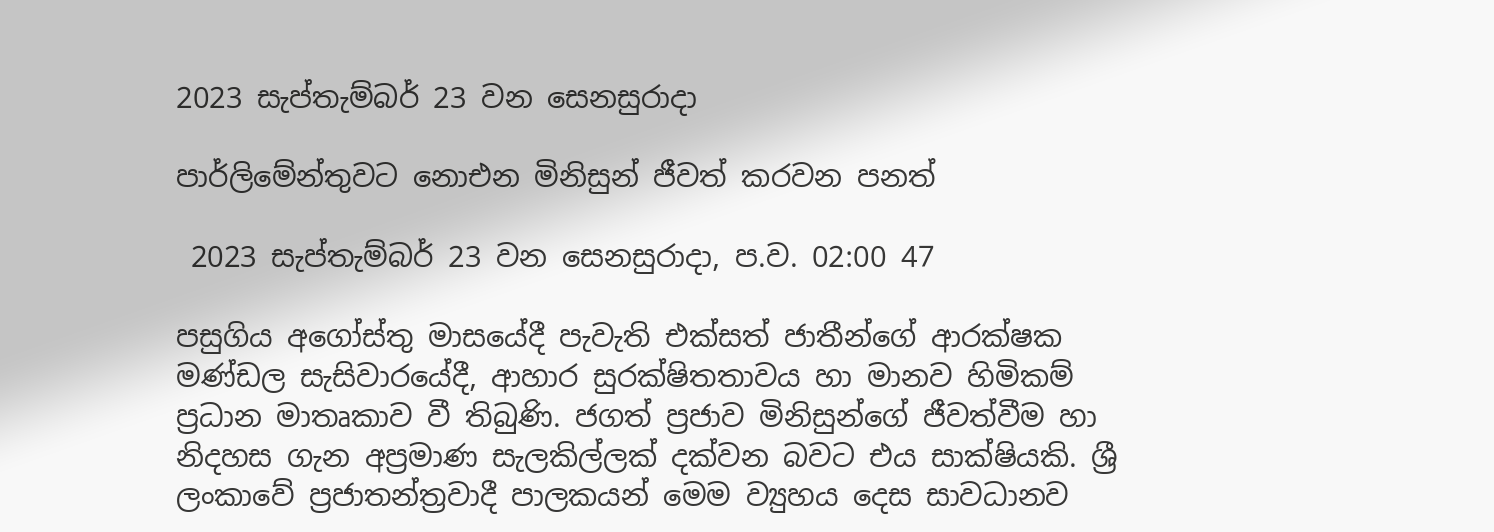2023 සැප්තැම්බර් 23 වන සෙනසුරාදා

පාර්ලිමේන්තුවට නොඑන මිනිසුන් ජීවත් කරවන පනත්

 2023 සැප්තැම්බර් 23 වන සෙනසුරාදා, ප.ව. 02:00 47

පසුගිය අගෝස්තු මාසයේදී පැවැති එක්සත් ජාතීන්ගේ ආරක්ෂක මණ්ඩල සැසිවාරයේදී, ආහාර සුරක්ෂිතතාවය හා මානව හිමිකම් ප්‍රධාන මාතෘකාව වී තිබුණි. ජගත් ප්‍රජාව මිනිසුන්ගේ ජීවත්වීම හා නිදහස ගැන අප්‍රමාණ සැලකිල්ලක් දක්වන බවට එය සාක්ෂියකි. ශ්‍රී ලංකාවේ ප්‍රජාතන්ත්‍රවාදී පාලකයන් මෙම ව්‍යුහය දෙස සාවධානව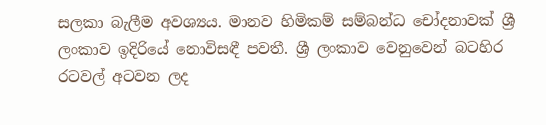සලකා බැලීම අවශ්‍යය. මානව හිමිකම් සම්බන්ධ චෝදනාවක් ශ්‍රී ලංකාව ඉදිරියේ නොවිසඳී පවතී. ශ්‍රී ලංකාව වෙනුවෙන් බටහිර රටවල් අටවන ලද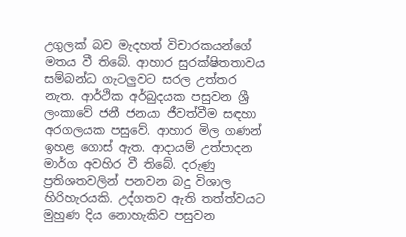උගුලක් බව මැදහත් විචාරකයන්ගේ මතය වී තිබේ. ආහාර සුරක්ෂිතතාවය සම්බන්ධ ගැටලුවට සරල උත්තර නැත. ආර්ථික අර්බුදයක පසුවන ශ්‍රී ලංකාවේ ජනී ජනයා ජීවත්වීම සඳහා අරගලයක පසුවේ. ආහාර මිල ගණන් ඉහළ ගොස් ඇත. ආදායම් උත්පාදන මාර්ග අවහිර වී තිබේ. දරුණු ප්‍රතිශතවලින් පනවන බදු විශාල හිරිහැරයකි. උද්ගතව ඇති තත්ත්වයට මුහුණ දිය නොහැකිව පසුවන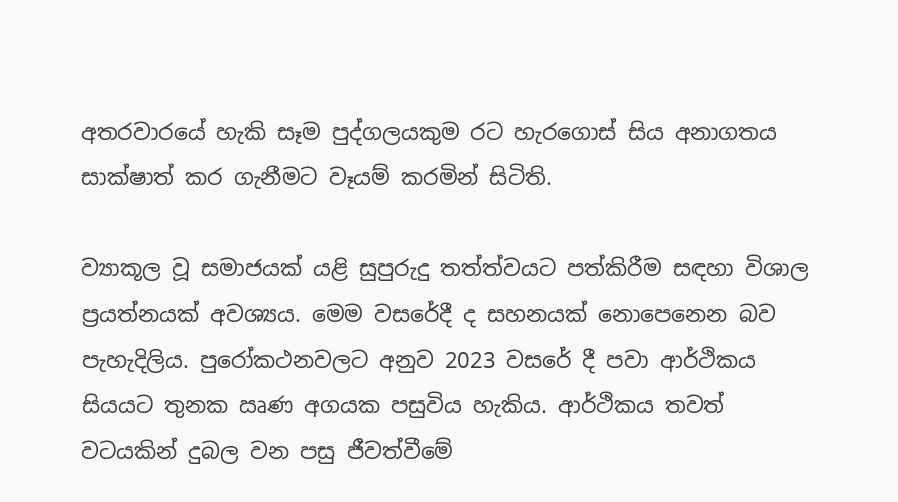අතරවාරයේ හැකි සෑම පුද්ගලයකුම රට හැරගොස් සිය අනාගතය සාක්ෂාත් කර ගැනීමට වෑයම් කරමින් සිටිති.

ව්‍යාකූල වූ සමාජයක් යළි සුපුරුදු තත්ත්වයට පත්කිරීම සඳහා විශාල ප්‍රයත්නයක් අවශ්‍යය. මෙම වසරේදී ද සහනයක් නොපෙනෙන බව පැහැදිලිය. පුරෝකථනවලට අනුව 2023 වසරේ දී පවා ආර්ථිකය සියයට තුනක ඍණ අගයක පසුවිය හැකිය. ආර්ථිකය තවත් වටයකින් දුබල වන පසු ජීවත්වීමේ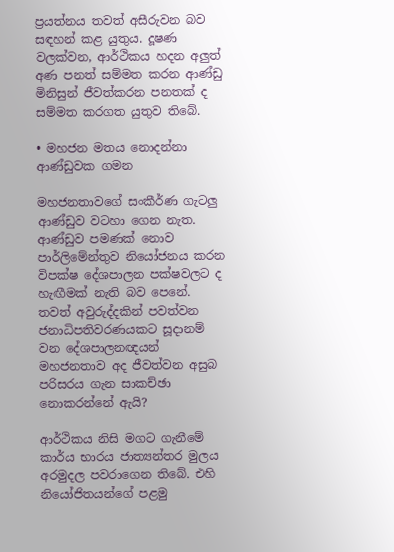ප්‍රයත්නය තවත් අසීරුවන බව සඳහන් කළ යුතුය. දූෂණ වලක්වන, ආර්ථිකය හදන අලුත් අණ පනත් සම්මත කරන ආණ්ඩු මිනිසුන් ජීවත්කරන පනතක් ද සම්මත කරගත යුතුව තිබේ.

• මහජන මතය නොදන්නා ආණ්ඩුවක ගමන

මහජනතාවගේ සංකීර්ණ ගැටලු ආණ්ඩුව වටහා ගෙන නැත. ආණ්ඩුව පමණක් නොව පාර්ලිමේන්තුව නියෝජනය කරන විපක්ෂ දේශපාලන පක්ෂවලට ද හැඟීමක් නැති බව පෙනේ. තවත් අවුරුද්දකින් පවත්වන ජනාධිපතිවරණයකට සූදානම් වන දේශපාලනඥයන් මහජනතාව අද ජීවත්වන අසුබ පරිසරය ගැන සාකච්ඡා නොකරන්නේ ඇයි?

ආර්ථිකය නිසි මගට ගැනීමේ කාර්ය භාරය ජාත්‍යන්තර මුලය අරමුදල පවරාගෙන තිබේ. එහි නියෝජිතයන්ගේ පළමු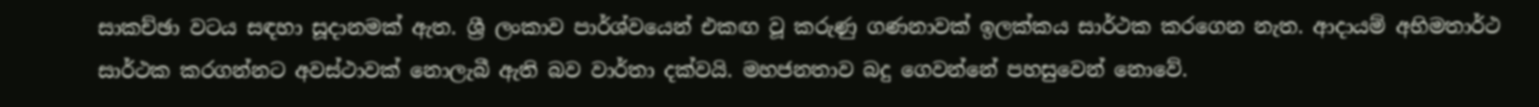සාකච්ඡා වටය සඳහා සූදානමක් ඇත. ශ්‍රී ලංකාව පාර්ශ්වයෙන් එකඟ වූ කරුණු ගණනාවක් ඉලක්කය සාර්ථක කරගෙන නැත. ආදායම් අභිමතාර්ථ සාර්ථක කරගන්නට අවස්ථාවක් නොලැබී ඇති බව වාර්තා දක්වයි. මහජනතාව බදු ගෙවන්නේ පහසුවෙන් නොවේ.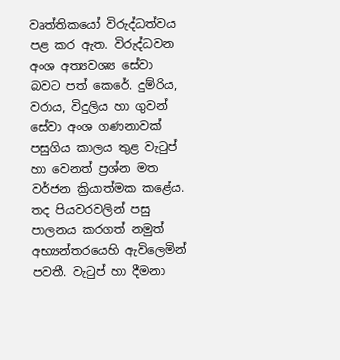වෘත්තිකයෝ විරුද්ධත්වය පළ කර ඇත. විරුද්ධවන අංශ අත්‍යවශ්‍ය සේවා බවට පත් කෙරේ. දුම්රිය, වරාය, විදුලිය හා ගුවන් සේවා අංශ ගණනාවක් පසුගිය කාලය තුළ වැටුප් හා වෙනත් ප්‍රශ්න මත වර්ජන ක්‍රියාත්මක කළේය. තද පියවරවලින් පසු පාලනය කරගත් නමුත් අභ්‍යන්තරයෙහි ඇවිලෙමින් පවතී. වැටුප් හා දීමනා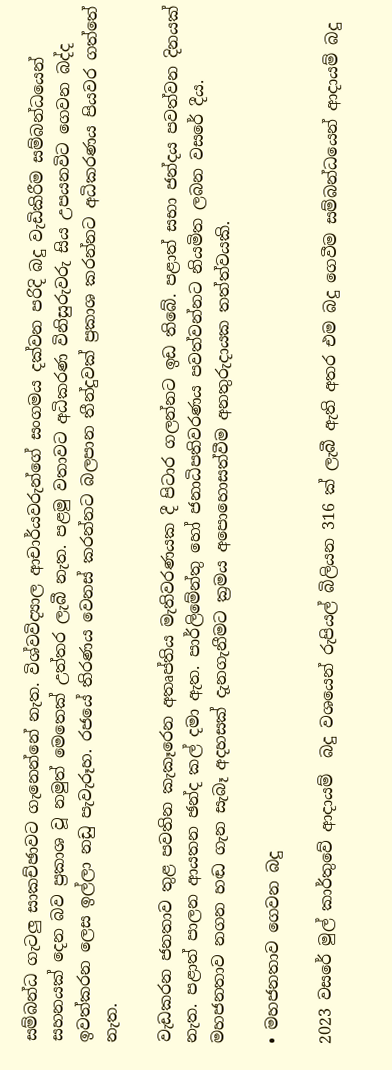සම්බන්ධ ගැටලු සාකච්ඡාවට ගැනෙන්නේ නැත. විශ්වවිද්‍යාල ආචාර්යවරුන්ගේ සංගමය දක්වන පරිදි බදු වැඩිකිරීම සම්බන්ධයෙන් සහනයක් දෙන බව ප්‍රකාශ වූ නමුත් මෙතෙක් උත්තර ලැබී නැත. පළමු වතාවට අධිකරණ විනිසුරුවරු සිය උපයනවිට ගෙවන බද්ද ඉවත්කරන ලෙස ඉල්ලා නඩු පැවැරූහ. රජයේ තිරණය වෙනස් කරන්නට බලපාන තීන්දුවක් ප්‍රකාශ කරන්නට අධිකරණය පියවර ගත්තේ නැත.

වැඩකරන ජනතාව තුළ පවතින කැකෑරෙන අතෘප්තිය මැතිවරණයක දී පිටාර ගලන්නට ඉඩ තිබේ. පළාත් සභා ජන්දය පවත්වන දිනයක් නැත. පළාත් පාලන ආයතන ඡන්ද කල් දමා ඇත. පාර්ලිමේන්තු හෝ ජනාධිපතිවරණය පවත්වන්නට නියමිත ලබන වසරේ දීය. මහජනතාව නගන හඬ ගැන සැබෑ අදහසක් දැනගැනීමට ක්‍රමය අපොහොසත්වීම අනතුරුදායක තත්ත්වයකි.

• මහජනතාව ගෙවන බදු

2023 වසරේ මුල් කාර්තුවේ ආදායම්  බදු වශයෙන් රුපියල් බිලියන 316 ක් ලැබී ඇති අතර එම බදු ගෙවීම සම්බන්ධයෙන් ආදායම් බදු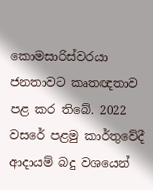කොමසාරිස්වරයා ජනතාවට කෘතඥතාව පළ කර තිබේ. 2022 වසරේ පළමු කාර්තුවේදී ආදායම් බදු වශයෙන්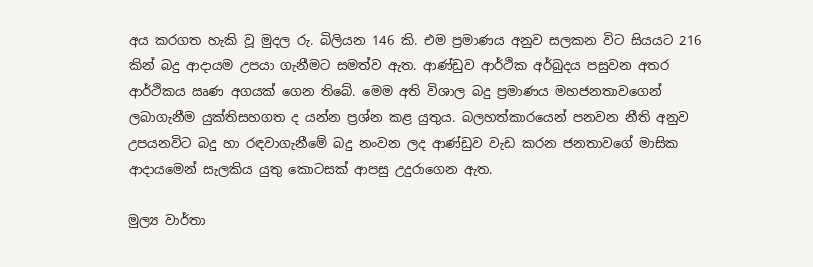අය කරගත හැකි වූ මුදල රු. බිලියන 146 කි. එම ප්‍රමාණය අනුව සලකන විට සියයට 216 කින් බදු ආදායම උපයා ගැනීමට සමත්ව ඇත. ආණ්ඩුව ආර්ථික අර්බුදය පසුවන අතර ආර්ථිකය ඍණ අගයක් ගෙන තිබේ. මෙම අති විශාල බදු ප්‍රමාණය මහජනතාවගෙන් ලබාගැනීම යුක්තිසහගත ද යන්න ප්‍රශ්න කළ යුතුය. බලහත්කාරයෙන් පනවන නීති අනුව උපයනවිට බදු හා රඳවාගැනීමේ බදු නංවන ලද ආණ්ඩුව වැඩ කරන ජනතාවගේ මාසික ආදායමෙන් සැලකිය යුතු කොටසක් ආපසු උදුරාගෙන ඇත.

මුල්‍ය වාර්තා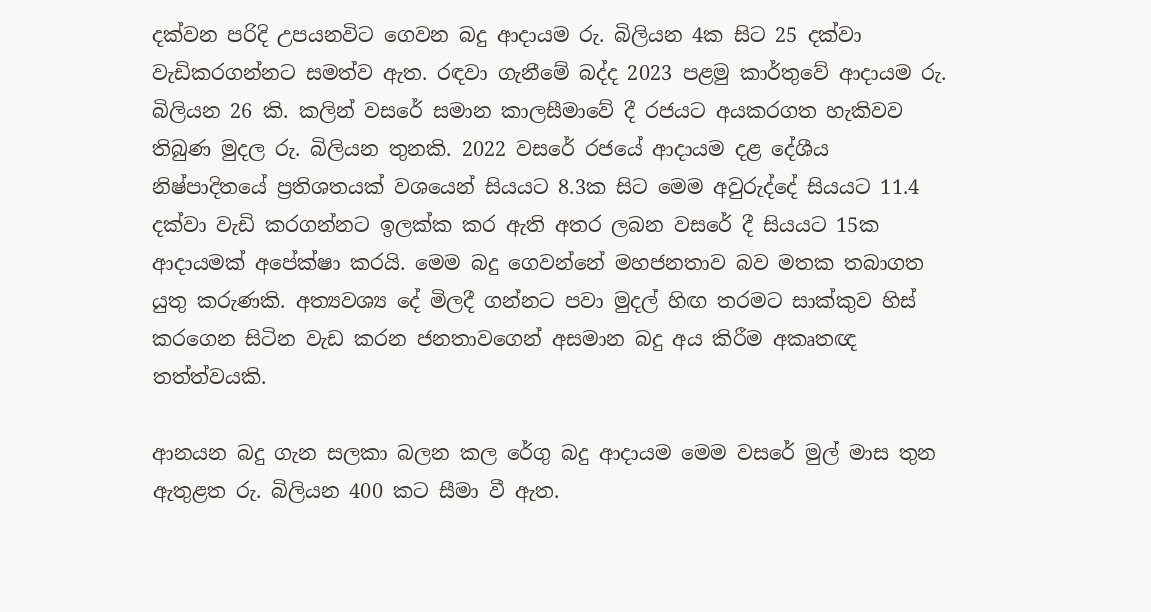දක්වන පරිදි උපයනවිට ගෙවන බදු ආදායම රු. බිලියන 4ක සිට 25 දක්වා වැඩිකරගන්නට සමත්ව ඇත. රඳවා ගැනීමේ බද්ද 2023 පළමු කාර්තුවේ ආදායම රු. බිලියන 26 කි. කලින් වසරේ සමාන කාලසීමාවේ දී රජයට අයකරගත හැකිවව තිබුණ මුදල රු. බිලියන තුනකි. 2022 වසරේ රජයේ ආදායම දළ දේශීය නිෂ්පාදිතයේ ප්‍රතිශතයක් වශයෙන් සියයට 8.3ක සිට මෙම අවුරුද්දේ සියයට 11.4 දක්වා වැඩි කරගන්නට ඉලක්ක කර ඇති අතර ලබන වසරේ දී සියයට 15ක ආදායමක් අපේක්ෂා කරයි. මෙම බදු ගෙවන්නේ මහජනතාව බව මතක තබාගත යුතු කරුණකි. අත්‍යවශ්‍ය දේ මිලදී ගන්නට පවා මුදල් හිඟ තරමට සාක්කුව හිස් කරගෙන සිටින වැඩ කරන ජනතාවගෙන් අසමාන බදු අය කිරීම අකෘතඥ තත්ත්වයකි.

ආනයන බදු ගැන සලකා බලන කල රේගු බදු ආදායම මෙම වසරේ මුල් මාස තුන ඇතුළත රු. බිලියන 400 කට සීමා වී ඇත.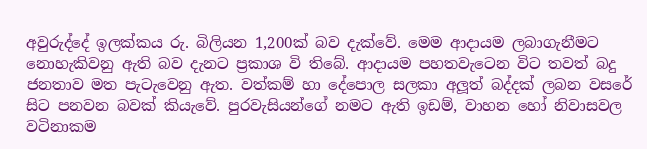අවුරුද්දේ ඉලක්කය රු. බිලියන 1,200ක් බව දැක්වේ. මෙම ආදායම ලබාගැනීමට නොහැකිවනු ඇති බව දැනට ප්‍රකාශ වි තිබේ. ආදායම පහතවැටෙන විට තවත් බදු ජනතාව මත පැටැවෙනු ඇත. වත්කම් හා දේපොල සලකා අලූත් බද්දක් ලබන වසරේ සිට පනවන බවක් කියැවේ. පුරවැසියන්ගේ නමට ඇති ඉඩම්, වාහන හෝ නිවාසවල වටිනාකම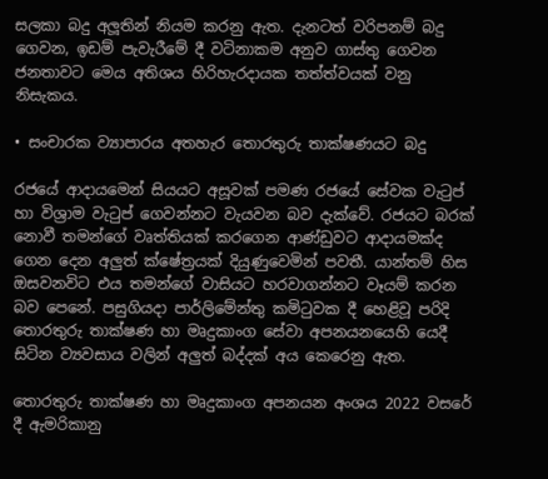සලකා බදු අලූතින් නියම කරනු ඇත. දැනටත් වරිපනම් බදු ගෙවන, ඉඩම් පැවැරීමේ දී වටිනාකම අනුව ගාස්තු ගෙවන ජනතාවට මෙය අතිශය හිරිහැරදායක තත්ත්වයක් වනු නිසැකය.

• සංචාරක ව්‍යාපාරය අතහැර තොරතුරු තාක්ෂණයට බදු

රජයේ ආදායමෙන් සියයට අසූවක් පමණ රජයේ සේවක වැටුප් හා විශ්‍රාම වැටුප් ගෙවන්නට වැයවන බව දැක්වේ. රජයට බරක් නොවී තමන්ගේ වෘත්තියක් කරගෙන ආණ්ඩුවට ආදායමක්ද ගෙන දෙන අලුත් ක්ෂේත්‍රයක් දියුණුවෙමින් පවතී. යාන්තම් හිස ඔසවනවිට එය තමන්ගේ වාසියට හරවාගන්නට වෑයම් කරන බව පෙනේ. පසුගියදා පාර්ලිමේන්තු කමිටුවක දී හෙළිවූ පරිදි තොරතුරු තාක්ෂණ හා මෘදුකාංග සේවා අපනයනයෙහි යෙදී සිටින ව්‍යවසාය වලින් අලුත් බද්දක් අය කෙරෙනු ඇත.

තොරතුරු තාක්ෂණ හා මෘදුකාංග අපනයන අංශය 2022 වසරේ දී ඇමරිකානු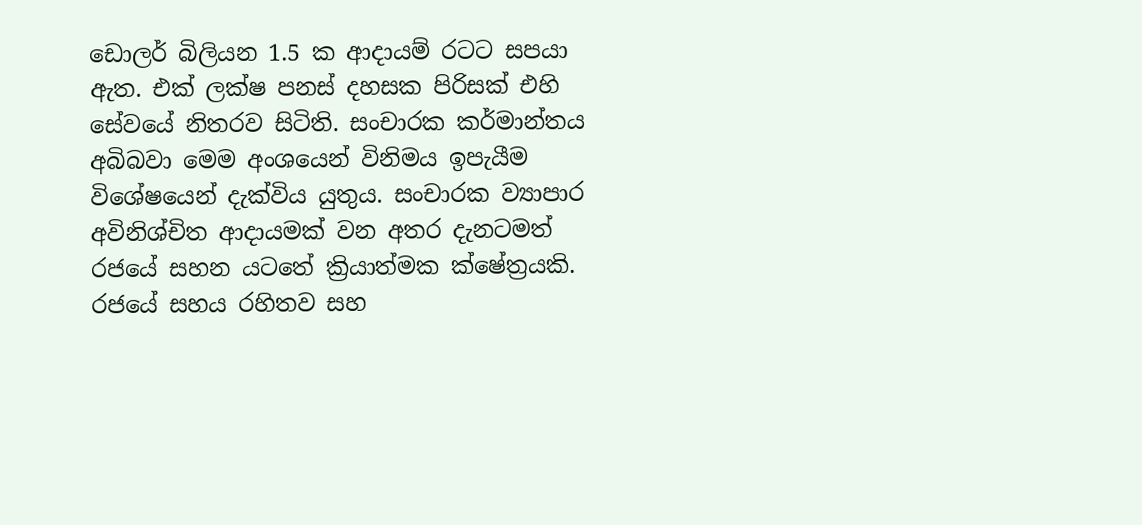ඩොලර් බිලියන 1.5 ක ආදායම් රටට සපයා ඇත. එක් ලක්ෂ පනස් දහසක පිරිසක් එහි සේවයේ නිතරව සිටිති. සංචාරක කර්මාන්තය අබිබවා මෙම අංශයෙන් විනිමය ඉපැයීම විශේෂයෙන් දැක්විය යුතුය. සංචාරක ව්‍යාපාර අවිනිශ්චිත ආදායමක් වන අතර දැනටමත් රජයේ සහන යටතේ ක්‍රියාත්මක ක්ෂේත්‍රයකි. රජයේ සහය රහිතව සහ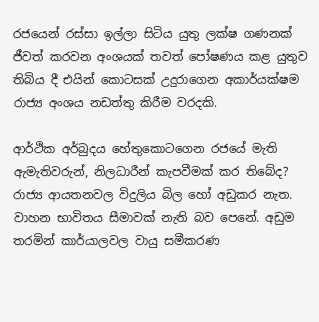රජයෙන් රස්සා ඉල්ලා සිටිය යුතු ලක්ෂ ගණනක් ජීවත් කරවන අංශයක් තවත් පෝෂණය කළ යුතුව තිබිය දී එයින් කොටසක් උදුරාගෙන අකාර්යක්ෂම රාජ්‍ය අංශය නඩත්තු කිරීම වරදකි.

ආර්ථික අර්බුදය හේතුකොටගෙන රජයේ මැති ඇමැතිවරුන්, නිලධාරීන් කැපවීමක් කර තිබේද? රාජ්‍ය ආයතනවල විදුලිය බිල හෝ අඩුකර නැත. වාහන භාවිතය සීමාවක් නැති බව පෙනේ. අඩුම තරමින් කාර්යාලවල වායු සමීකරණ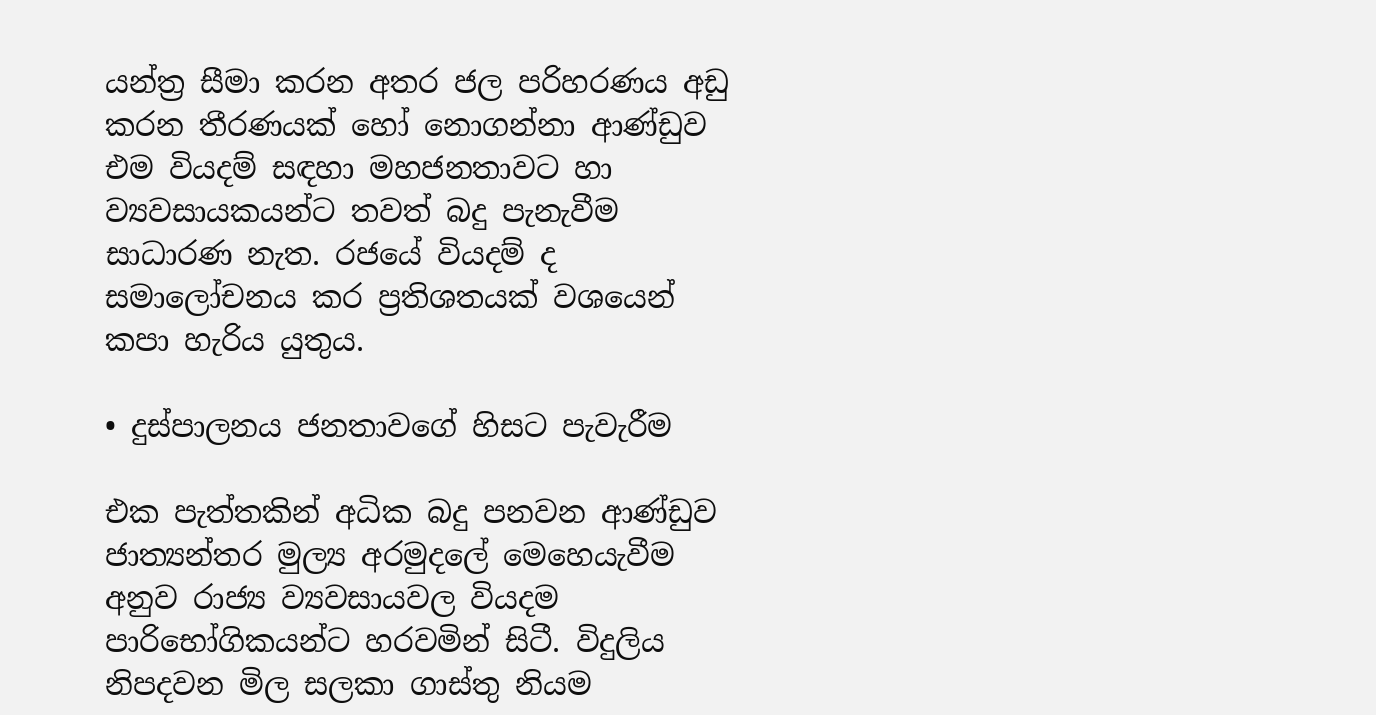යන්ත්‍ර සීමා කරන අතර ජල පරිහරණය අඩු කරන තීරණයක් හෝ නොගන්නා ආණ්ඩුව එම වියදම් සඳහා මහජනතාවට හා ව්‍යවසායකයන්ට තවත් බදු පැනැවීම සාධාරණ නැත. රජයේ වියදම් ද සමාලෝචනය කර ප්‍රතිශතයක් වශයෙන් කපා හැරිය යුතුය.

• දුස්පාලනය ජනතාවගේ හිසට පැවැරීම

එක පැත්තකින් අධික බදු පනවන ආණ්ඩුව ජාත්‍යන්තර මුල්‍ය අරමුදලේ මෙහෙයැවීම අනුව රාජ්‍ය ව්‍යවසායවල වියදම පාරිභෝගිකයන්ට හරවමින් සිටී. විදුලිය නිපදවන මිල සලකා ගාස්තු නියම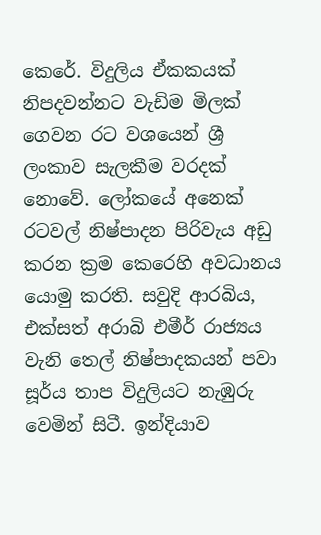කෙරේ. විදුලිය ඒකකයක් නිපදවන්නට වැඩිම මිලක් ගෙවන රට වශයෙන් ශ්‍රී ලංකාව සැලකීම වරදක් නොවේ. ලෝකයේ අනෙක් රටවල් නිෂ්පාදන පිරිවැය අඩු කරන ක්‍රම කෙරෙහි අවධානය යොමු කරති. සවුදි ආරබිය, එක්සත් අරාබි එමීර් රාජ්‍යය වැනි තෙල් නිෂ්පාදකයන් පවා සූර්ය තාප විදුලියට නැඹුරු වෙමින් සිටී. ඉන්දියාව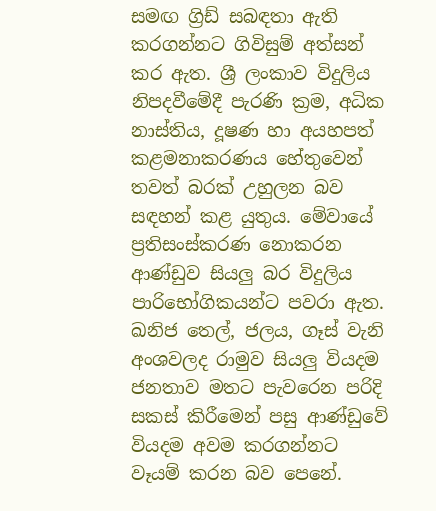සමඟ ග්‍රිඩ් සබඳතා ඇති කරගන්නට ගිවිසුම් අත්සන් කර ඇත. ශ්‍රී ලංකාව විදුලිය නිපදවීමේදී පැරණි ක්‍රම, අධික නාස්තිය, දූෂණ හා අයහපත් කළමනාකරණය හේතුවෙන් තවත් බරක් උහුලන බව සඳහන් කළ යුතුය. මේවායේ ප්‍රතිසංස්කරණ නොකරන ආණ්ඩුව සියලු බර විදුලිය පාරිභෝගිකයන්ට පවරා ඇත. ඛනිජ තෙල්, ජලය, ගෑස් වැනි අංශවලද රාමුව සියලු වියදම ජනතාව මතට පැවරෙන පරිදි සකස් කිරීමෙන් පසු ආණ්ඩුවේ වියදම අවම කරගන්නට වෑයම් කරන බව පෙනේ.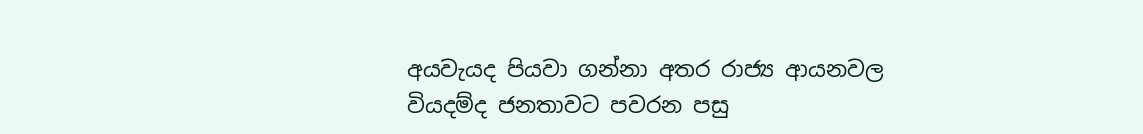අයවැයද පියවා ගන්නා අතර රාජ්‍ය ආයනවල වියදම්ද ජනතාවට පවරන පසු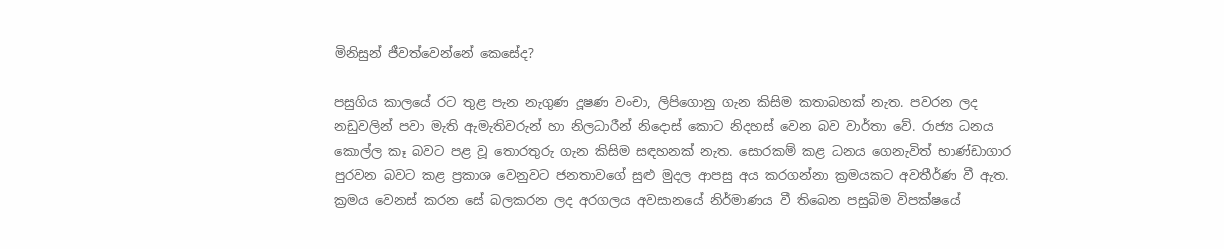මිනිසුන් ජීවත්වෙන්නේ කෙසේද?

පසුගිය කාලයේ රට තුළ පැන නැගුණ දූෂණ වංචා, ලිපිගොනු ගැන කිසිම කතාබහක් නැත. පවරන ලද නඩුවලින් පවා මැති ඇමැතිවරුන් හා නිලධාරීන් නිදොස් කොට නිදහස් වෙන බව වාර්තා වේ. රාජ්‍ය ධනය කොල්ල කෑ බවට පළ වූ තොරතුරු ගැන කිසිම සඳහනක් නැත. සොරකම් කළ ධනය ගෙනැවිත් භාණ්ඩාගාර පුරවන බවට කළ ප්‍රකාශ වෙනුවට ජනතාවගේ සුළු මුදල ආපසු අය කරගන්නා ක්‍රමයකට අවතීර්ණ වී ඇත. ක්‍රමය වෙනස් කරන සේ බලකරන ලද අරගලය අවසානයේ නිර්මාණය වී තිබෙන පසුබිම විපක්ෂයේ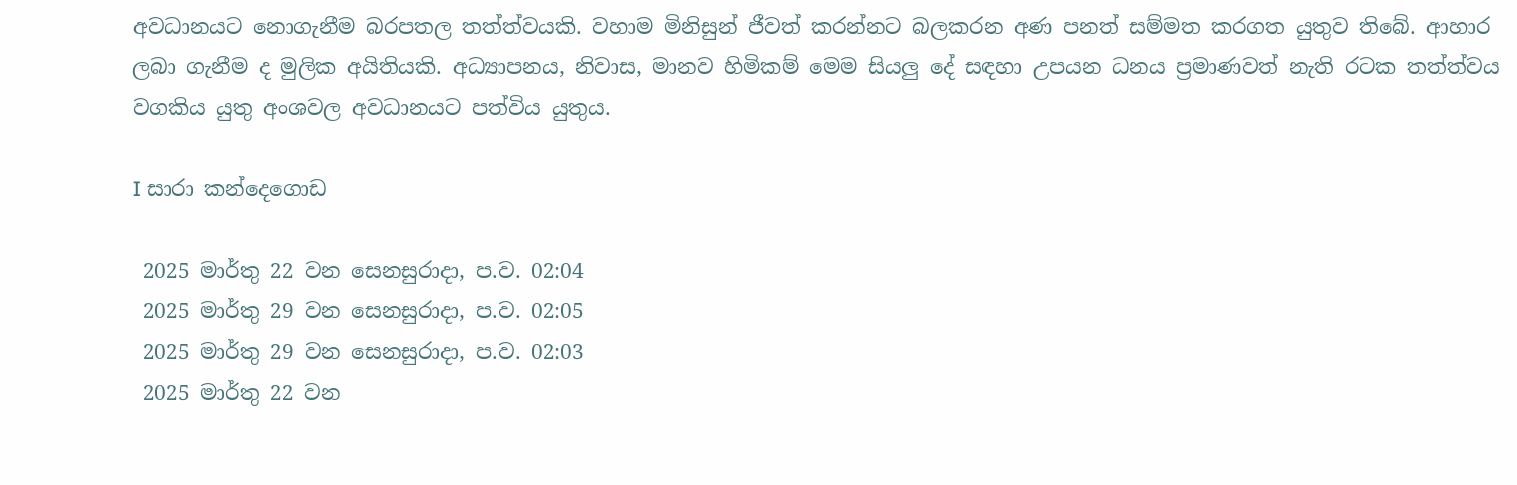අවධානයට නොගැනීම බරපතල තත්ත්වයකි. වහාම මිනිසුන් ජීවත් කරන්නට බලකරන අණ පනත් සම්මත කරගත යුතුව තිබේ. ආහාර ලබා ගැනීම ද මුලික අයිතියකි. අධ්‍යාපනය, නිවාස, මානව හිමිකම් මෙම සියලු දේ සඳහා උපයන ධනය ප්‍රමාණවත් නැති රටක තත්ත්වය වගකිය යුතු අංශවල අවධානයට පත්විය යුතුය.

I සාරා කන්දෙගොඩ

 2025 මාර්තු 22 වන සෙනසුරාදා, ප.ව. 02:04
 2025 මාර්තු 29 වන සෙනසුරාදා, ප.ව. 02:05
 2025 මාර්තු 29 වන සෙනසුරාදා, ප.ව. 02:03
 2025 මාර්තු 22 වන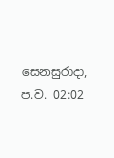සෙනසුරාදා, ප.ව. 02:02